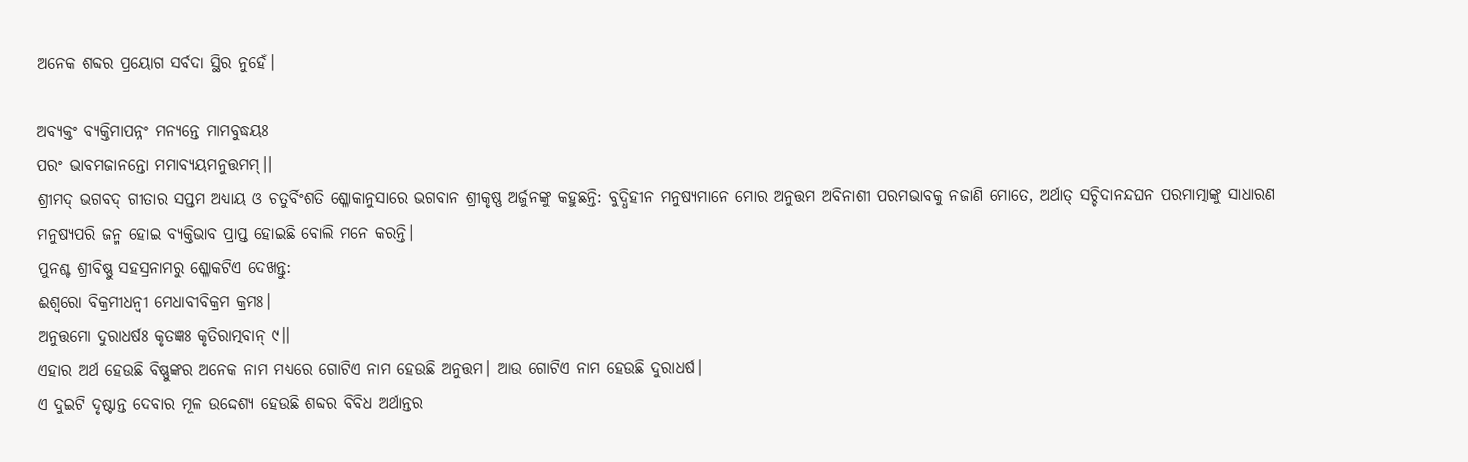ଅନେକ ଶବ୍ଦର ପ୍ରୟୋଗ ସର୍ବଦା ସ୍ଥିର ନୁହେଁ।

ଅବ୍ୟକ୍ତଂ ବ୍ୟକ୍ତିମାପନ୍ନଂ ମନ୍ୟନ୍ତେ ମାମବୁଦ୍ଧୟଃ
ପରଂ ଭାବମଜାନନ୍ତୋ ମମାବ୍ୟୟମନୁତ୍ତମମ୍।।
ଶ୍ରୀମଦ୍ ଭଗବଦ୍ ଗୀତାର ସପ୍ତମ ଅଧ୍ୟାୟ ଓ ଚତୁର୍ବିଂଶତି ଶ୍ଳୋକାନୁସାରେ ଭଗବାନ ଶ୍ରୀକୃଷ୍ଣ ଅର୍ଜୁନଙ୍କୁ କହୁଛନ୍ତି: ବୁଦ୍ଧିହୀନ ମନୁଷ୍ୟମାନେ ମୋର ଅନୁତ୍ତମ ଅବିନାଶୀ ପରମଭାବକୁ ନଜାଣି ମୋତେ, ଅର୍ଥାତ୍ ସଚ୍ଚିଦାନନ୍ଦଘନ ପରମାତ୍ମାଙ୍କୁ ସାଧାରଣ ମନୁଷ୍ୟପରି ଜନ୍ମ ହୋଇ ବ୍ୟକ୍ତିଭାବ ପ୍ରାପ୍ତ ହୋଇଛି ବୋଲି ମନେ କରନ୍ତି।
ପୁନଶ୍ଚ ଶ୍ରୀବିଷ୍ଣୁ ସହସ୍ରନାମରୁ ଶ୍ଳୋକଟିଏ ଦେଖନ୍ତୁ:
ଈଶ୍ୱରୋ ବିକ୍ରମୀଧନ୍ୱୀ ମେଧାବୀବିକ୍ରମ କ୍ରମଃ।
ଅନୁତ୍ତମୋ ଦୁରାଧର୍ଷଃ କୃତଜ୍ଞଃ କୃତିରାତ୍ମବାନ୍ ୯।।
ଏହାର ଅର୍ଥ ହେଉଛି ବିଷ୍ଣୁଙ୍କର ଅନେକ ନାମ ମଧ୍ୟରେ ଗୋଟିଏ ନାମ ହେଉଛି ଅନୁତ୍ତମ। ଆଉ ଗୋଟିଏ ନାମ ହେଉଛି ଦୁରାଧର୍ଷ।
ଏ ଦୁଇଟି ଦୃଷ୍ଟାନ୍ତ ଦେବାର ମୂଳ ଉଦ୍ଦେଶ୍ୟ ହେଉଛି ଶବ୍ଦର ବିବିଧ ଅର୍ଥାନ୍ତର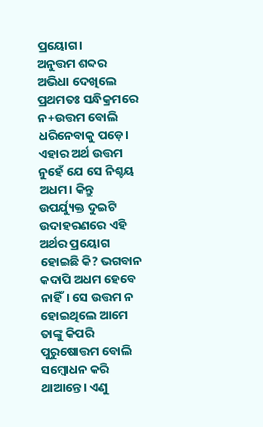ପ୍ରୟୋଗ।
ଅନୁତ୍ତମ ଶବ୍ଦର ଅଭିଧା ଦେଖିଲେ ପ୍ରଥମତଃ ସନ୍ଧିକ୍ରମରେ ନ+ଉତ୍ତମ ବୋଲି ଧରିନେବାକୁ ପଡ଼େ। ଏହାର ଅର୍ଥ ଉତ୍ତମ ନୁହେଁ ଯେ ସେ ନିଶ୍ଚୟ ଅଧମ। କିନ୍ତୁ ଉପର୍ଯ୍ୟୁକ୍ତ ଦୁଇଟି ଉଦାହରଣରେ ଏହି ଅର୍ଥର ପ୍ରୟୋଗ ହୋଇଛି କି? ଭଗବାନ କଦାପି ଅଧମ ହେବେ ନାହିଁ। ସେ ଉତ୍ତମ ନ ହୋଇଥିଲେ ଆମେ ତାଙ୍କୁ କିପରି ପୁରୁଷୋତ୍ତମ ବୋଲି ସମ୍ବୋଧନ କରି ଥାଆନ୍ତେ। ଏଣୁ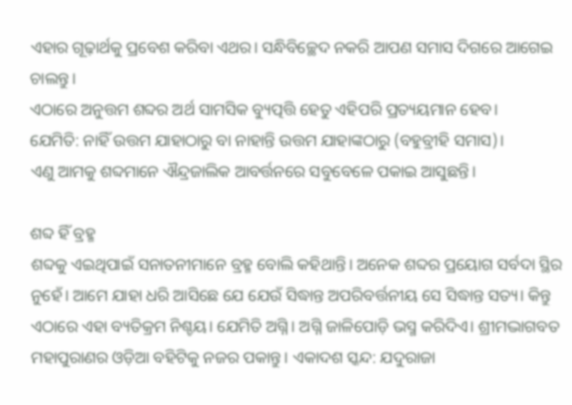ଏହାର ଗୂଢ଼ାର୍ଥକୁ ପ୍ରବେଶ କରିବା ଏଥର। ସନ୍ଧିବିଚ୍ଛେଦ ନକରି ଆପଣ ସମାସ ଦିଗରେ ଆଗେଇ ଚାଲନ୍ତୁ।
ଏଠାରେ ଅନୁତ୍ତମ ଶବ୍ଦର ଅର୍ଥ ସାମସିକ ବ୍ୟୁତ୍ପତ୍ତି ହେତୁ ଏହିପରି ପ୍ରତ୍ୟୟମାନ ହେବ।
ଯେମିତି: ନାହିଁ ଉତ୍ତମ ଯାହାଠାରୁ ବା ନାହାନ୍ତି ଉତ୍ତମ ଯାହାଙ୍କଠାରୁ (ବହୁବ୍ରୀହି ସମାସ)।
ଏଣୁ ଆମକୁ ଶବ୍ଦମାନେ ଐନ୍ଦ୍ରଜାଲିକ ଆବର୍ତ୍ତନରେ ସବୁବେଳେ ପକାଇ ଆସୁଛନ୍ତି।

ଶବ୍ଦ ହିଁ ବ୍ରହ୍ମ
ଶବ୍ଦକୁ ଏଇଥିପାଇଁ ସନାତନୀମାନେ ବ୍ରହ୍ମ ବୋଲି କହିଥାନ୍ତି। ଅନେକ ଶବ୍ଦର ପ୍ରୟୋଗ ସର୍ବଦା ସ୍ଥିର ନୁହେଁ। ଆମେ ଯାହା ଧରି ଆସିଛେ ଯେ ଯେଉଁ ସିଦ୍ଧାନ୍ତ ଅପରିବର୍ତ୍ତନୀୟ ସେ ସିଦ୍ଧାନ୍ତ ସତ୍ୟ। କିନ୍ତୁ ଏଠାରେ ଏହା ବ୍ୟତିକ୍ରମ ନିଶ୍ଚୟ। ଯେମିତି ଅଗ୍ନି। ଅଗ୍ନି ଜାଳିପୋଡ଼ି ଭସ୍ମ କରିଦିଏ। ଶ୍ରୀମଦ୍ଭାଗବତ ମହାପୁରାଣର ଓଡ଼ିଆ ବହିଟିକୁ ନଜର ପକାନ୍ତୁ। ଏକାଦଶ ସ୍କନ୍ଦ: ଯଦୁରାଜା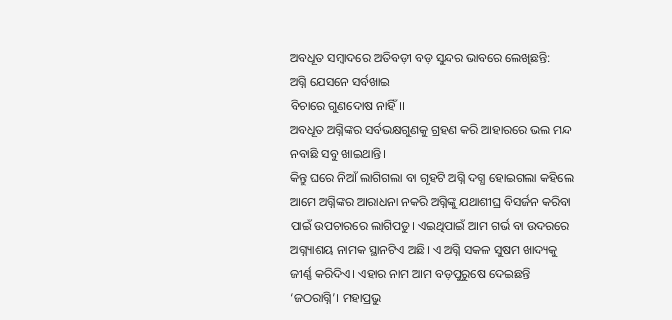ଅବଧୂତ ସମ୍ବାଦରେ ଅତିବଡ଼ୀ ବଡ଼ ସୁନ୍ଦର ଭାବରେ ଲେଖିଛନ୍ତି:
ଅଗ୍ନି ଯେସନେ ସର୍ବଖାଇ
ବିଚାରେ ଗୁଣଦୋଷ ନାହିଁ।।
ଅବଧୂତ ଅଗ୍ନିଙ୍କର ସର୍ବଭକ୍ଷଗୁଣକୁ ଗ୍ରହଣ କରି ଆହାରରେ ଭଲ ମନ୍ଦ ନବାଛି ସବୁ ଖାଇଥାନ୍ତି।
କିନ୍ତୁ ଘରେ ନିଆଁ ଲାଗିଗଲା ବା ଗୃହଟି ଅଗ୍ନି ଦଗ୍ଧ ହୋଇଗଲା କହିଲେ ଆମେ ଅଗ୍ନିଙ୍କର ଆରାଧନା ନକରି ଅଗ୍ନିଙ୍କୁ ଯଥାଶୀଘ୍ର ବିସର୍ଜନ କରିବା ପାଇଁ ଉପଚାରରେ ଲାଗିପଡୁ। ଏଇଥିପାଇଁ ଆମ ଗର୍ଭ ବା ଉଦରରେ ଅଗ୍ନ୍ୟାଶୟ ନାମକ ସ୍ଥାନଟିଏ ଅଛି। ଏ ଅଗ୍ନି ସକଳ ସୁଷମ ଖାଦ୍ୟକୁ ଜୀର୍ଣ୍ଣ କରିଦିଏ। ଏହାର ନାମ ଆମ ବଡ଼ପୁରୁଷେ ଦେଇଛନ୍ତି ‘ଜଠରାଗ୍ନି’। ମହାପ୍ରଭୁ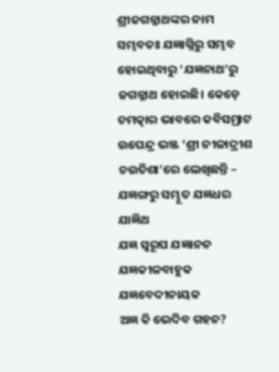ଶ୍ରୀଜଗନ୍ନାଥଙ୍କର ନାମ ସମ୍ଭବତଃ ଯଜ୍ଞାଗ୍ନିରୁ ସମ୍ଭବ ହୋଇଥିବାରୁ ‘ଯଜ୍ଞନାଥ’ରୁ ଜଗନ୍ନାଥ ହୋଇଛି। କେଡ଼େ ଚମତ୍କାର ଭାବରେ କବିସମ୍ରାଟ ଉପେନ୍ଦ୍ର ଭଞ୍ଜ ‘ଶ୍ରୀ ନୀଳାଦ୍ରୀଶ ଚଉତିଶା’ରେ ଲେଖିଛନ୍ତି –
ଯଜ୍ଞଙ୍ଗରୁ ସମ୍ଭୂତ ଯଜ୍ଞଧର ଯାଜ୍ଞିଥ
ଯଜ୍ଞ ସ୍ୱରୂପ ଯଜ୍ଞାନନ
ଯଜ୍ଞକୀଳବାହୁକ ଯଜ୍ଞବେଦୀନାୟକ
ଅଜ୍ଞ କି ଭେଦିବ ଗହନ?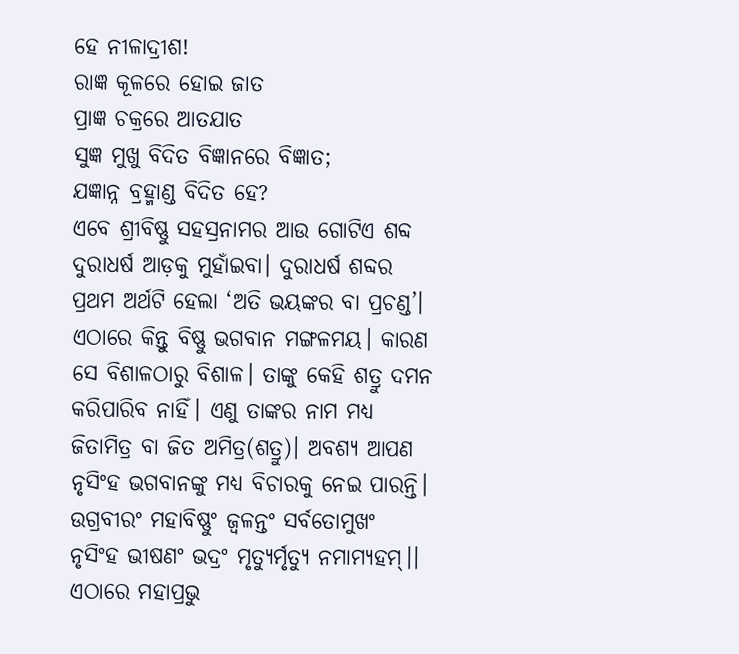ହେ ନୀଳାଦ୍ରୀଶ!
ରାଜ୍ଞ କୂଳରେ ହୋଇ ଜାତ
ପ୍ରାଜ୍ଞ ଚକ୍ରରେ ଆତଯାତ
ସୁଜ୍ଞ ମୁଖୁ ବିଦିତ ବିଜ୍ଞାନରେ ବିଜ୍ଞାତ;
ଯଜ୍ଞାନ୍ନ ବ୍ରହ୍ମାଣ୍ଡ ବିଦିତ ହେ?
ଏବେ ଶ୍ରୀବିଷ୍ଣୁ ସହସ୍ରନାମର ଆଉ ଗୋଟିଏ ଶବ୍ଦ ଦୁରାଧର୍ଷ ଆଡ଼କୁ ମୁହାଁଇବା। ଦୁରାଧର୍ଷ ଶବ୍ଦର ପ୍ରଥମ ଅର୍ଥଟି ହେଲା ‘ଅତି ଭୟଙ୍କର ବା ପ୍ରଚଣ୍ଡ’। ଏଠାରେ କିନ୍ତୁ ବିଷ୍ଣୁ ଭଗବାନ ମଙ୍ଗଳମୟ। କାରଣ ସେ ବିଶାଳଠାରୁ ବିଶାଳ। ତାଙ୍କୁ କେହି ଶତ୍ରୁ ଦମନ କରିପାରିବ ନାହିଁ। ଏଣୁ ତାଙ୍କର ନାମ ମଧ୍ୟ ଜିତାମିତ୍ର ବା ଜିତ ଅମିତ୍ର(ଶତ୍ରୁ)। ଅବଶ୍ୟ ଆପଣ ନୃସିଂହ ଭଗବାନଙ୍କୁ ମଧ୍ୟ ବିଚାରକୁ ନେଇ ପାରନ୍ତି।
ଉଗ୍ରବୀରଂ ମହାବିଷ୍ଣୁଂ ଜ୍ୱଳନ୍ତଂ ସର୍ବତୋମୁଖଂ
ନୃସିଂହ ଭୀଷଣଂ ଭଦ୍ରଂ ମୃତ୍ୟୁର୍ମୃତ୍ୟୁ ନମାମ୍ୟହମ୍।।
ଏଠାରେ ମହାପ୍ରଭୁ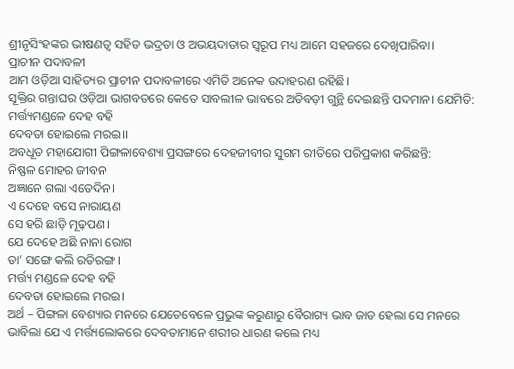ଶ୍ରୀନୃସିଂହଙ୍କର ଭୀଷଣତ୍ୱ ସହିତ ଭଦ୍ରତା ଓ ଅଭୟଦାତାର ସ୍ୱରୂପ ମଧ୍ୟ ଆମେ ସହଜରେ ଦେଖିପାରିବା।
ପ୍ରାଚୀନ ପଦାବଳୀ
ଆମ ଓଡ଼ିଆ ସାହିତ୍ୟର ପ୍ରାଚୀନ ପଦାବଳୀରେ ଏମିତି ଅନେକ ଉଦାହରଣ ରହିଛି।
ସୂକ୍ତିର ଗନ୍ତାଘର ଓଡ଼ିଆ ଭାଗବତରେ କେତେ ସାବଲୀଳ ଭାବରେ ଅତିବଡ଼ୀ ଗୁନ୍ଥି ଦେଇଛନ୍ତି ପଦମାନ। ଯେମିତି:
ମର୍ତ୍ତ୍ୟମଣ୍ଡଳେ ଦେହ ବହି
ଦେବତା ହୋଇଲେ ମରଇ।।
ଅବଧୂତ ମହାଯୋଗୀ ପିଙ୍ଗଳାବେଶ୍ୟା ପ୍ରସଙ୍ଗରେ ଦେହଜୀବୀର ସୁଗମ ରୀତିରେ ପରିପ୍ରକାଶ କରିଛନ୍ତି:
ନିଷ୍ଫଳ ମୋହର ଜୀବନ
ଅଜ୍ଞାନେ ଗଲା ଏତେଦିନ।
ଏ ଦେହେ ବସେ ନାରାୟଣ
ସେ ହରି ଛାଡ଼ି ମୂଢ଼ପଣ।
ଯେ ଦେହେ ଅଛି ନାନା ରୋଗ
ତା’ ସଙ୍ଗେ କଲି ରତିରଙ୍ଗ।
ମର୍ତ୍ତ୍ୟ ମଣ୍ଡଳେ ଦେହ ବହି
ଦେବତା ହୋଇଲେ ମରଇ।
ଅର୍ଥ – ପିଙ୍ଗଳା ବେଶ୍ୟାର ମନରେ ଯେତେବେଳେ ପ୍ରଭୁଙ୍କ କରୁଣାରୁ ବୈରାଗ୍ୟ ଭାବ ଜାତ ହେଲା ସେ ମନରେ ଭାବିଲା ଯେ ଏ ମର୍ତ୍ତ୍ୟଲୋକରେ ଦେବତାମାନେ ଶରୀର ଧାରଣ କଲେ ମଧ୍ୟ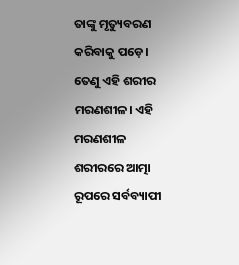ତାଙ୍କୁ ମୃତ୍ୟୁବରଣ କରିବାକୁ ପଡ଼େ। ତେଣୁ ଏହି ଶରୀର ମରଣଶୀଳ। ଏହି ମରଣଶୀଳ ଶରୀରରେ ଆତ୍ମା ରୂପରେ ସର୍ବବ୍ୟାପୀ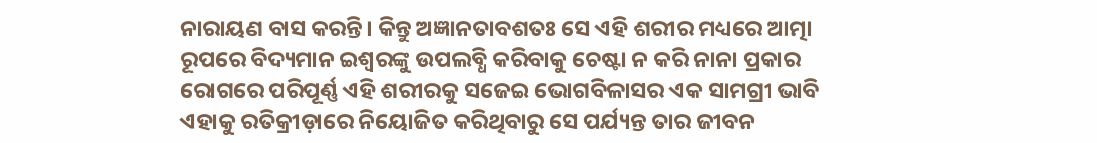ନାରାୟଣ ବାସ କରନ୍ତି। କିନ୍ତୁ ଅଜ୍ଞାନତାବଶତଃ ସେ ଏହି ଶରୀର ମଧ୍ୟରେ ଆତ୍ମା ରୂପରେ ବିଦ୍ୟମାନ ଇଶ୍ୱରଙ୍କୁ ଉପଲବ୍ଧି କରିବାକୁ ଚେଷ୍ଟା ନ କରି ନାନା ପ୍ରକାର ରୋଗରେ ପରିପୂର୍ଣ୍ଣ ଏହି ଶରୀରକୁ ସଜେଇ ଭୋଗବିଳାସର ଏକ ସାମଗ୍ରୀ ଭାବି ଏହାକୁ ରତିକ୍ରୀଡ଼ାରେ ନିୟୋଜିତ କରିଥିବାରୁ ସେ ପର୍ଯ୍ୟନ୍ତ ତାର ଜୀବନ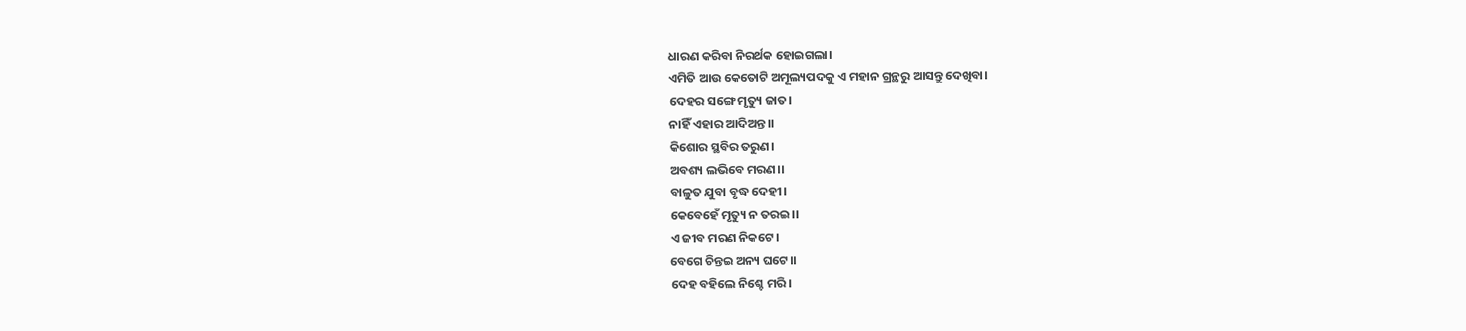ଧାରଣ କରିବା ନିରର୍ଥକ ହୋଇଗଲା।
ଏମିତି ଆଉ କେତୋଟି ଅମୂଲ୍ୟପଦକୁ ଏ ମହାନ ଗ୍ରନ୍ଥରୁ ଆସନ୍ତୁ ଦେଖିବା।
ଦେହର ସଙ୍ଗେ ମୃତ୍ୟୁ ଜାତ।
ନାହିଁ ଏହାର ଆଦିଅନ୍ତ।।
କିଶୋର ସ୍ଥବିର ତରୁଣ।
ଅବଶ୍ୟ ଲଭିବେ ମରଣ।।
ବାଳୁତ ଯୁବା ବୃଦ୍ଧ ଦେହୀ।
କେବେହେଁ ମୃତ୍ୟୁ ନ ତରଇ।।
ଏ ଜୀବ ମରଣ ନିକଟେ।
ବେଗେ ଚିନ୍ତଇ ଅନ୍ୟ ଘଟେ।।
ଦେହ ବହିଲେ ନିଶ୍ଚେ ମରି।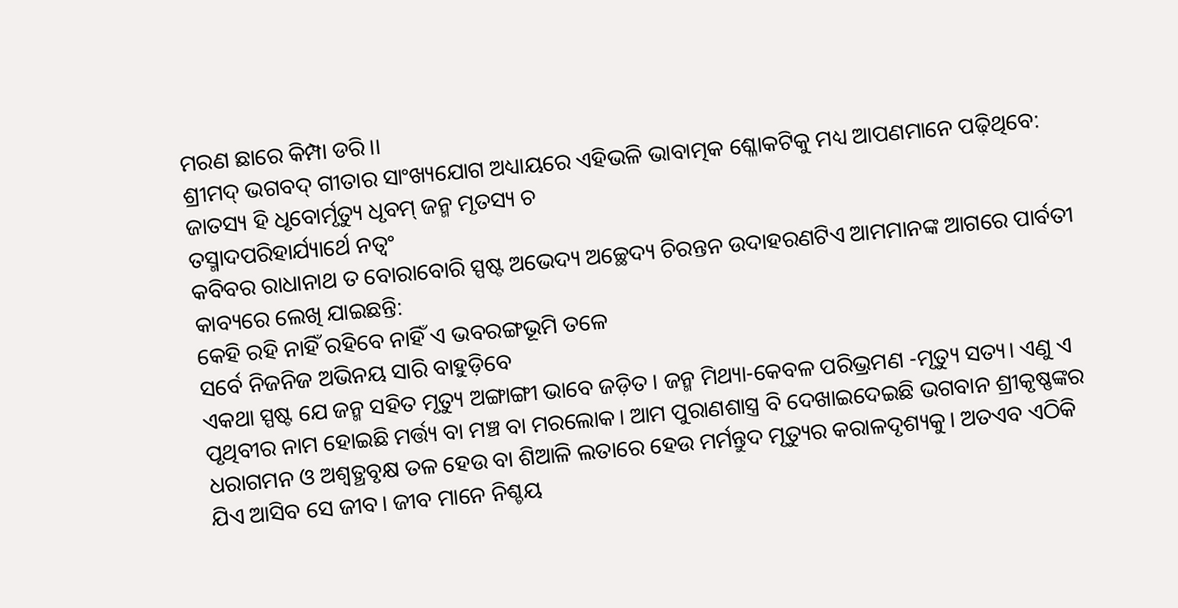ମରଣ ଛାରେ କିମ୍ପା ଡରି।।
ଶ୍ରୀମଦ୍ ଭଗବଦ୍ ଗୀତାର ସାଂଖ୍ୟଯୋଗ ଅଧ୍ୟାୟରେ ଏହିଭଳି ଭାବାତ୍ମକ ଶ୍ଳୋକଟିକୁ ମଧ୍ୟ ଆପଣମାନେ ପଢ଼ିଥିବେ:
ଜାତସ୍ୟ ହି ଧୃବୋର୍ମୃତ୍ୟୁ ଧୃବମ୍ ଜନ୍ମ ମୃତସ୍ୟ ଚ
ତସ୍ମାଦପରିହାର୍ଯ୍ୟାର୍ଥେ ନତ୍ୱଂ
କବିବର ରାଧାନାଥ ତ ବୋରାବୋରି ସ୍ପଷ୍ଟ ଅଭେଦ୍ୟ ଅଚ୍ଛେଦ୍ୟ ଚିରନ୍ତନ ଉଦାହରଣଟିଏ ଆମମାନଙ୍କ ଆଗରେ ପାର୍ବତୀ କାବ୍ୟରେ ଲେଖି ଯାଇଛନ୍ତି:
କେହି ରହି ନାହିଁ ରହିବେ ନାହିଁ ଏ ଭବରଙ୍ଗଭୂମି ତଳେ
ସର୍ବେ ନିଜନିଜ ଅଭିନୟ ସାରି ବାହୁଡ଼ିବେ
ଏକଥା ସ୍ପଷ୍ଟ ଯେ ଜନ୍ମ ସହିତ ମୃତ୍ୟୁ ଅଙ୍ଗାଙ୍ଗୀ ଭାବେ ଜଡ଼ିତ। ଜନ୍ମ ମିଥ୍ୟା-କେବଳ ପରିଭ୍ରମଣ -ମୃତ୍ୟୁ ସତ୍ୟ। ଏଣୁ ଏ ପୃଥିବୀର ନାମ ହୋଇଛି ମର୍ତ୍ତ୍ୟ ବା ମଞ୍ଚ ବା ମରଲୋକ। ଆମ ପୁରାଣଶାସ୍ତ୍ର ବି ଦେଖାଇଦେଇଛି ଭଗବାନ ଶ୍ରୀକୃଷ୍ଣଙ୍କର ଧରାଗମନ ଓ ଅଶ୍ୱତ୍ଥବୃକ୍ଷ ତଳ ହେଉ ବା ଶିଆଳି ଲତାରେ ହେଉ ମର୍ମନ୍ତୁଦ ମୃତ୍ୟୁର କରାଳଦୃଶ୍ୟକୁ। ଅତଏବ ଏଠିକି ଯିଏ ଆସିବ ସେ ଜୀବ। ଜୀବ ମାନେ ନିଶ୍ଚୟ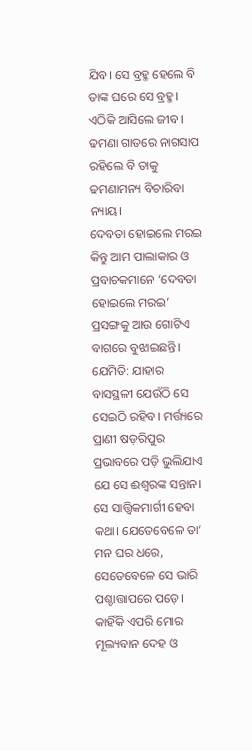ଯିବ। ସେ ବ୍ରହ୍ମ ହେଲେ ବି ତାଙ୍କ ଘରେ ସେ ବ୍ରହ୍ମ। ଏଠିକି ଆସିଲେ ଜୀବ। ଢମଣା ଗାତରେ ନାଗସାପ ରହିଲେ ବି ତାକୁ ଢମଣାମନ୍ୟ ବିଚାରିବା ନ୍ୟାୟ।
ଦେବତା ହୋଇଲେ ମରଇ
କିନ୍ତୁ ଆମ ପାଲାକାର ଓ ପ୍ରବାଚକମାନେ ‘ଦେବତା ହୋଇଲେ ମରଇ’ ପ୍ରସଙ୍ଗକୁ ଆଉ ଗୋଟିଏ ବାଗରେ ବୁଝାଇଛନ୍ତି। ଯେମିତି: ଯାହାର ବାସସ୍ଥଳୀ ଯେଉଁଠି ସେ ସେଇଠି ରହିବ। ମର୍ତ୍ତ୍ୟରେ ପ୍ରାଣୀ ଷଡ଼ରିପୁର ପ୍ରଭାବରେ ପଡ଼ି ଭୁଲିଯାଏ ଯେ ସେ ଈଶ୍ୱରଙ୍କ ସନ୍ତାନ। ସେ ସାତ୍ତ୍ୱିକମାର୍ଗୀ ହେବା କଥା। ଯେତେବେଳେ ତା’ ମନ ଘର ଧରେ, ସେତେବେଳେ ସେ ଭାରି ପଶ୍ଚାତ୍ତାପରେ ପଡ଼େ। କାହିଁକି ଏପରି ମୋର ମୂଲ୍ୟବାନ ଦେହ ଓ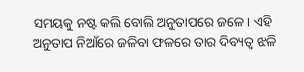ସମୟକୁ ନଷ୍ଟ କଲି ବୋଲି ଅନୁତାପରେ ଜଳେ। ଏହି ଅନୁତାପ ନିଆଁରେ ଜଳିବା ଫଳରେ ତାର ଦିବ୍ୟତ୍ୱ ଝଳି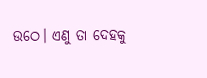ଉଠେ। ଏଣୁ ତା ଦେହକୁ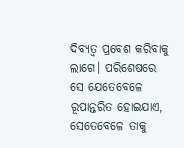ଦିବ୍ୟତ୍ୱ ପ୍ରବେଶ କରିବାକୁ ଲାଗେ। ପରିଶେଷରେ ସେ ଯେତେବେଳେ ରୂପାନ୍ତରିତ ହୋଇଯାଏ, ସେତେବେଳେ ତାକୁ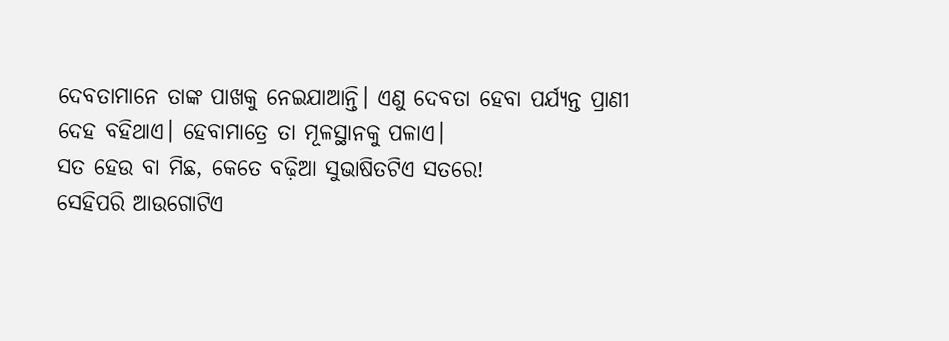ଦେବତାମାନେ ତାଙ୍କ ପାଖକୁ ନେଇଯାଆନ୍ତି। ଏଣୁ ଦେବତା ହେବା ପର୍ଯ୍ୟନ୍ତ ପ୍ରାଣୀ ଦେହ ବହିଥାଏ। ହେବାମାତ୍ରେ ତା ମୂଳସ୍ଥାନକୁ ପଳାଏ।
ସତ ହେଉ ବା ମିଛ, କେତେ ବଢ଼ିଆ ସୁଭାଷିତଟିଏ ସତରେ!
ସେହିପରି ଆଉଗୋଟିଏ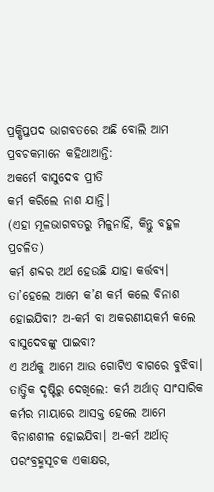ପ୍ରକ୍ଷିପ୍ତପଦ ଭାଗବତରେ ଅଛି ବୋଲି ଆମ ପ୍ରବଚକମାନେ କହିଥାଆନ୍ତି:
ଅକର୍ମେ ବାସୁଦେବ ପ୍ରୀତି
କର୍ମ କରିଲେ ନାଶ ଯାନ୍ତି।
(ଏହା ମୂଳଭାଗବତରୁ ମିଳୁନାହିଁ, କିନ୍ତୁ ବହୁଳ ପ୍ରଚଳିତ)
କର୍ମ ଶବ୍ଦର ଅର୍ଥ ହେଉଛି ଯାହା କର୍ତ୍ତବ୍ୟ। ତା’ହେଲେ ଆମେ କ’ଣ କର୍ମ କଲେ ବିନାଶ ହୋଇଯିବା? ଅ-କର୍ମ ବା ଅକରଣୀୟକର୍ମ କଲେ ବାସୁଦେବଙ୍କୁ ପାଇବା?
ଏ ଅର୍ଥକୁ ଆମେ ଆଉ ଗୋଟିଏ ବାଗରେ ବୁଝିବା। ତାତ୍ତ୍ୱିକ ଦୃଷ୍ଟିରୁ ଦେଖିଲେ: କର୍ମ ଅର୍ଥାତ୍ ସାଂସାରିକ କର୍ମର ମାୟାରେ ଆସକ୍ତ ହେଲେ ଆମେ ବିନାଶଶୀଳ ହୋଇଯିବା। ଅ-କର୍ମ ଅର୍ଥାତ୍ ପରଂବ୍ରହ୍ମସୂଚକ ଏକାକ୍ଷର,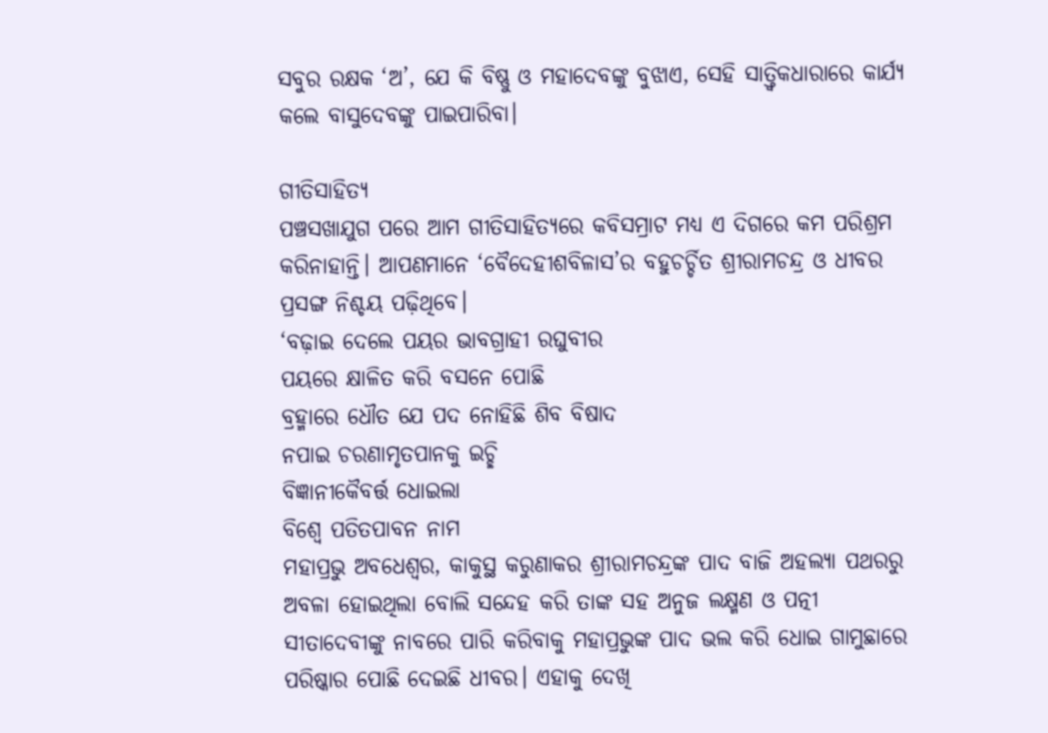ସବୁର ରକ୍ଷକ ‘ଅ’, ଯେ କି ବିଷ୍ଣୁ ଓ ମହାଦେବଙ୍କୁ ବୁଝାଏ, ସେହି ସାତ୍ତ୍ୱିକଧାରାରେ କାର୍ଯ୍ୟ କଲେ ବାସୁଦେବଙ୍କୁ ପାଇପାରିବା।

ଗୀତିସାହିତ୍ୟ
ପଞ୍ଚସଖାଯୁଗ ପରେ ଆମ ଗୀତିସାହିତ୍ୟରେ କବିସମ୍ରାଟ ମଧ୍ୟ ଏ ଦିଗରେ କମ ପରିଶ୍ରମ କରିନାହାନ୍ତି। ଆପଣମାନେ ‘ବୈଦେହୀଶବିଳାସ’ର ବହୁଚର୍ଚ୍ଚିତ ଶ୍ରୀରାମଚନ୍ଦ୍ର ଓ ଧୀବର ପ୍ରସଙ୍ଗ ନିଶ୍ଚୟ ପଢ଼ିଥିବେ।
‘ବଢ଼ାଇ ଦେଲେ ପୟର ଭାବଗ୍ରାହୀ ରଘୁବୀର
ପୟରେ କ୍ଷାଳିତ କରି ବସନେ ପୋଛି
ବ୍ରହ୍ମାରେ ଧୌତ ଯେ ପଦ ନୋହିଛି ଶିବ ବିଷାଦ
ନପାଇ ଚରଣାମୃତପାନକୁ ଇଚ୍ଛି
ବିଜ୍ଞାନୀକୈବର୍ତ୍ତ ଧୋଇଲା
ବିଶ୍ୱେ ପତିତପାବନ ନାମ
ମହାପ୍ରଭୁ ଅବଧେଶ୍ୱର, କାକୁସ୍ଥ କରୁଣାକର ଶ୍ରୀରାମଚନ୍ଦ୍ରଙ୍କ ପାଦ ବାଜି ଅହଲ୍ୟା ପଥରରୁ ଅବଳା ହୋଇଥିଲା ବୋଲି ସନ୍ଦେହ କରି ତାଙ୍କ ସହ ଅନୁଜ ଲକ୍ଷ୍ମଣ ଓ ପତ୍ନୀ ସୀତାଦେବୀଙ୍କୁ ନାବରେ ପାରି କରିବାକୁ ମହାପ୍ରଭୁଙ୍କ ପାଦ ଭଲ କରି ଧୋଇ ଗାମୁଛାରେ ପରିଷ୍କାର ପୋଛି ଦେଇଛି ଧୀବର। ଏହାକୁ ଦେଖି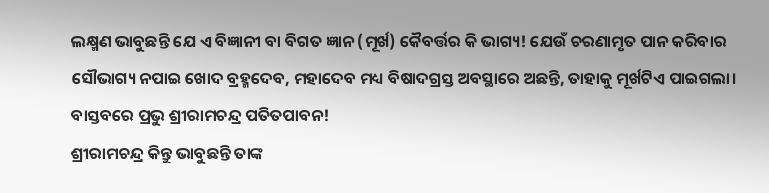ଲକ୍ଷ୍ମଣ ଭାବୁଛନ୍ତି ଯେ ଏ ବିଜ୍ଞାନୀ ବା ବିଗତ ଜ୍ଞାନ (ମୂର୍ଖ) କୈବର୍ତ୍ତର କି ଭାଗ୍ୟ! ଯେଉଁ ଚରଣାମୃତ ପାନ କରିବାର ସୌଭାଗ୍ୟ ନପାଇ ଖୋଦ ବ୍ରହ୍ମଦେବ, ମହାଦେବ ମଧ୍ୟ ବିଷାଦଗ୍ରସ୍ତ ଅବସ୍ଥାରେ ଅଛନ୍ତି, ତାହାକୁ ମୂର୍ଖଟିଏ ପାଇଗଲା। ବାସ୍ତବରେ ପ୍ରଭୁ ଶ୍ରୀରାମଚନ୍ଦ୍ର ପତିତପାବନ!
ଶ୍ରୀରାମଚନ୍ଦ୍ର କିନ୍ତୁ ଭାବୁଛନ୍ତି ତାଙ୍କ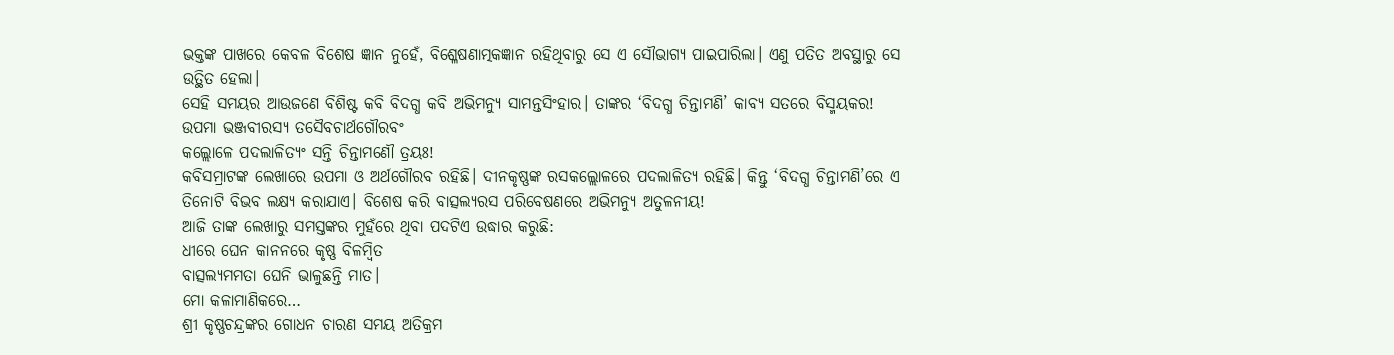ଭକ୍ତଙ୍କ ପାଖରେ କେବଳ ବିଶେଷ ଜ୍ଞାନ ନୁହେଁ, ବିଶ୍ଳେଷଣାତ୍ମକଜ୍ଞାନ ରହିଥିବାରୁ ସେ ଏ ସୌଭାଗ୍ୟ ପାଇପାରିଲା। ଏଣୁ ପତିତ ଅବସ୍ଥାରୁ ସେ ଉତ୍ଥିତ ହେଲା।
ସେହି ସମୟର ଆଉଜଣେ ବିଶିଷ୍ଟ କବି ବିଦଗ୍ଧ କବି ଅଭିମନ୍ୟୁ ସାମନ୍ତସିଂହାର। ତାଙ୍କର ‘ବିଦଗ୍ଧ ଚିନ୍ତାମଣି’ କାବ୍ୟ ସତରେ ବିସ୍ମୟକର!
ଉପମା ଭଞ୍ଜବୀରସ୍ୟ ତସୈବଚାର୍ଥଗୌରବଂ
କଲ୍ଲୋଳେ ପଦଲାଳିତ୍ୟଂ ସନ୍ତି ଚିନ୍ତାମଣୌ ତ୍ରୟଃ!
କବିସମ୍ରାଟଙ୍କ ଲେଖାରେ ଉପମା ଓ ଅର୍ଥଗୌରବ ରହିଛି। ଦୀନକୃଷ୍ଣଙ୍କ ରସକଲ୍ଲୋଳରେ ପଦଲାଳିତ୍ୟ ରହିଛି। କିନ୍ତୁ ‘ବିଦଗ୍ଧ ଚିନ୍ତାମଣି’ରେ ଏ ତିନୋଟି ବିଭବ ଲକ୍ଷ୍ୟ କରାଯାଏ। ବିଶେଷ କରି ବାତ୍ସଲ୍ୟରସ ପରିବେଷଣରେ ଅଭିମନ୍ୟୁ ଅତୁଳନୀୟ!
ଆଜି ତାଙ୍କ ଲେଖାରୁ ସମସ୍ତଙ୍କର ମୁହଁରେ ଥିବା ପଦଟିଏ ଉଦ୍ଧାର କରୁଛି:
ଧୀରେ ଘେନ କାନନରେ କୃଷ୍ଣ ବିଳମ୍ବିତ
ବାତ୍ସଲ୍ୟମମତା ଘେନି ଭାଳୁଛନ୍ତି ମାତ।
ମୋ କଳାମାଣିକରେ…
ଶ୍ରୀ କୃଷ୍ଣଚନ୍ଦ୍ରଙ୍କର ଗୋଧନ ଚାରଣ ସମୟ ଅତିକ୍ରମ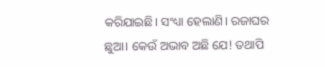କରିଯାଇଛି। ସଂଧ୍ୟା ହେଲାଣି। ରଜାଘର ଛୁଆ। କେଉଁ ଅଭାବ ଅଛି ଯେ! ତଥାପି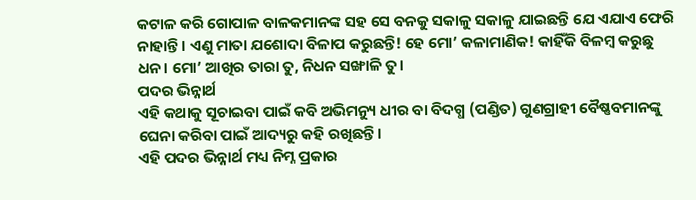କଟାଳ କରି ଗୋପାଳ ବାଳକମାନଙ୍କ ସହ ସେ ବନକୁ ସକାଳୁ ସକାଳୁ ଯାଇଛନ୍ତି ଯେ ଏଯାଏ ଫେରି ନାହାନ୍ତି। ଏଣୁ ମାତା ଯଶୋଦା ବିଳାପ କରୁଛନ୍ତି! ହେ ମୋ’ କଳାମାଣିକ! କାହିଁକି ବିଳମ୍ବ କରୁଛୁ ଧନ। ମୋ’ ଆଖିର ତାରା ତୁ, ନିଧନ ସଙ୍ଖାଳି ତୁ।
ପଦର ଭିନ୍ନାର୍ଥ
ଏହି କଥାକୁ ସୂଚାଇବା ପାଇଁ କବି ଅଭିମନ୍ୟୁ ଧୀର ବା ବିଦଗ୍ଧ (ପଣ୍ଡିତ) ଗୁଣଗ୍ରାହୀ ବୈଷ୍ଣବମାନଙ୍କୁ ଘେନା କରିବା ପାଇଁ ଆଦ୍ୟରୁ କହି ରଖିଛନ୍ତି।
ଏହି ପଦର ଭିନ୍ନାର୍ଥ ମଧ୍ୟ ନିମ୍ନ ପ୍ରକାର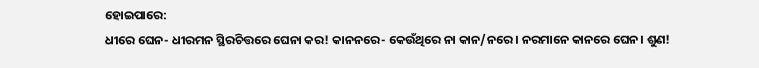ହୋଇପାରେ:
ଧୀରେ ଘେନ- ଧୀରମନ ସ୍ଥିରଚିତ୍ତରେ ଘେନା କର! କାନନରେ- କେଉଁଥିରେ ନା କାନ/ନରେ। ନରମାନେ କାନରେ ଘେନ। ଶୁଣ!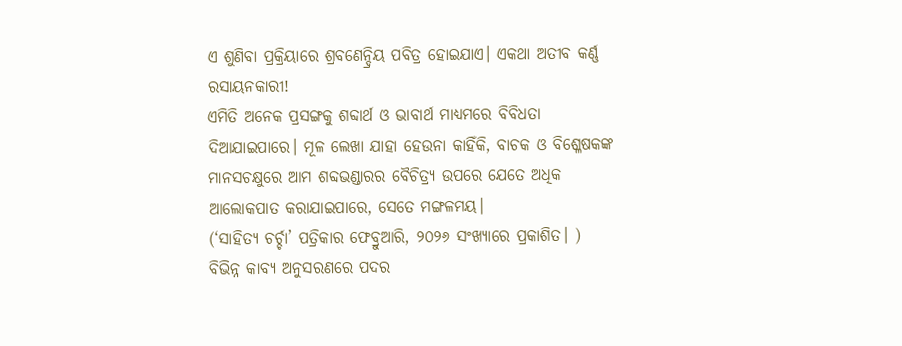ଏ ଶୁଣିବା ପ୍ରକ୍ରିୟାରେ ଶ୍ରବଣେନ୍ଦ୍ରିୟ ପବିତ୍ର ହୋଇଯାଏ। ଏକଥା ଅତୀବ କର୍ଣ୍ଣ ରସାୟନକାରୀ!
ଏମିତି ଅନେକ ପ୍ରସଙ୍ଗକୁ ଶବ୍ଦାର୍ଥ ଓ ଭାବାର୍ଥ ମାଧ୍ୟମରେ ବିବିଧତା ଦିଆଯାଇପାରେ। ମୂଳ ଲେଖା ଯାହା ହେଉନା କାହିଁକି, ବାଚକ ଓ ବିଶ୍ଳେଷକଙ୍କ ମାନସଚକ୍ଷୁରେ ଆମ ଶବ୍ଦଭଣ୍ଡାରର ବୈଚିତ୍ର୍ୟ ଉପରେ ଯେତେ ଅଧିକ ଆଲୋକପାତ କରାଯାଇପାରେ, ସେତେ ମଙ୍ଗଳମୟ।
(‘ସାହିତ୍ୟ ଚର୍ଚ୍ଚା’ ପତ୍ରିକାର ଫେବ୍ରୁଆରି, ୨୦୨୬ ସଂଖ୍ୟାରେ ପ୍ରକାଶିତ। )
ବିଭିନ୍ନ କାବ୍ୟ ଅନୁସରଣରେ ପଦର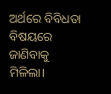ଅର୍ଥରେ ବିବିଧତା ବିଷୟରେ ଜାଣିବାକୁ ମିଳିଲା।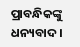ପ୍ରାବନ୍ଧିକଙ୍କୁ ଧନ୍ୟବାଦ।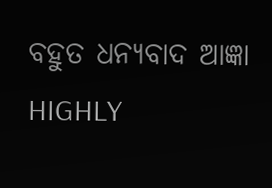ବହୁତ ଧନ୍ୟବାଦ ଆଜ୍ଞା
HIGHLY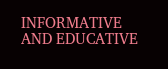INFORMATIVE AND EDUCATIVE